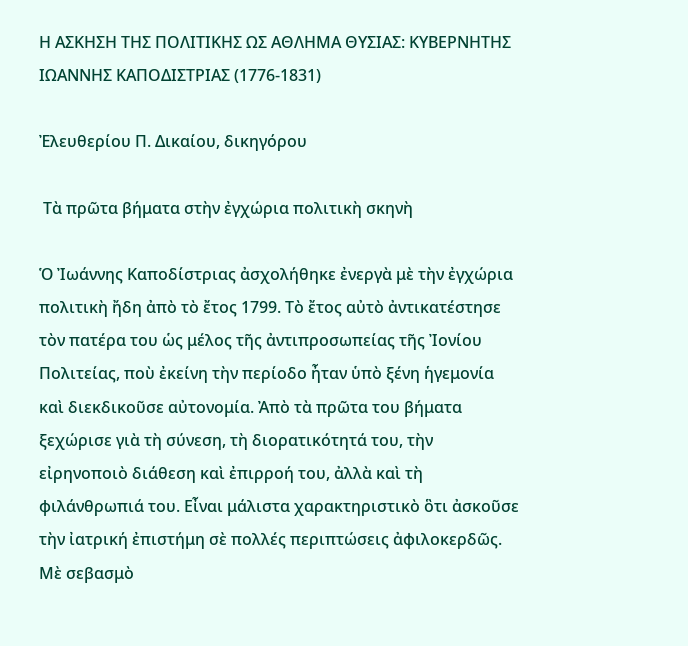Η ΑΣΚΗΣΗ ΤΗΣ ΠΟΛΙΤΙΚΗΣ ΩΣ ΑΘΛΗΜΑ ΘΥΣΙΑΣ: ΚΥΒΕΡΝΗΤΗΣ ΙΩΑΝΝΗΣ ΚΑΠΟΔΙΣΤΡΙΑΣ (1776-1831)

Ἐλευθερίου Π. Δικαίου, δικηγόρου

 Τὰ πρῶτα βήματα στὴν ἐγχώρια πολιτικὴ σκηνὴ

Ὁ Ἰωάννης Καποδίστριας ἀσχολήθηκε ἐνεργὰ μὲ τὴν ἐγχώρια πολιτικὴ ἤδη ἀπὸ τὸ ἔτος 1799. Τὸ ἔτος αὐτὸ ἀντικατέστησε τὸν πατέρα του ὡς μέλος τῆς ἀντιπροσωπείας τῆς Ἰονίου Πολιτείας, ποὺ ἐκείνη τὴν περίοδο ἦταν ὑπὸ ξένη ἡγεμονία καὶ διεκδικοῦσε αὐτονομία. Ἀπὸ τὰ πρῶτα του βήματα ξεχώρισε γιὰ τὴ σύνεση, τὴ διορατικότητά του, τὴν εἰρηνοποιὸ διάθεση καὶ ἐπιρροή του, ἀλλὰ καὶ τὴ φιλάνθρωπιά του. Εἶναι μάλιστα χαρακτηριστικὸ ὃτι ἀσκοῦσε τὴν ἰατρική ἐπιστήμη σὲ πολλές περιπτώσεις ἀφιλοκερδῶς.  Μὲ σεβασμὸ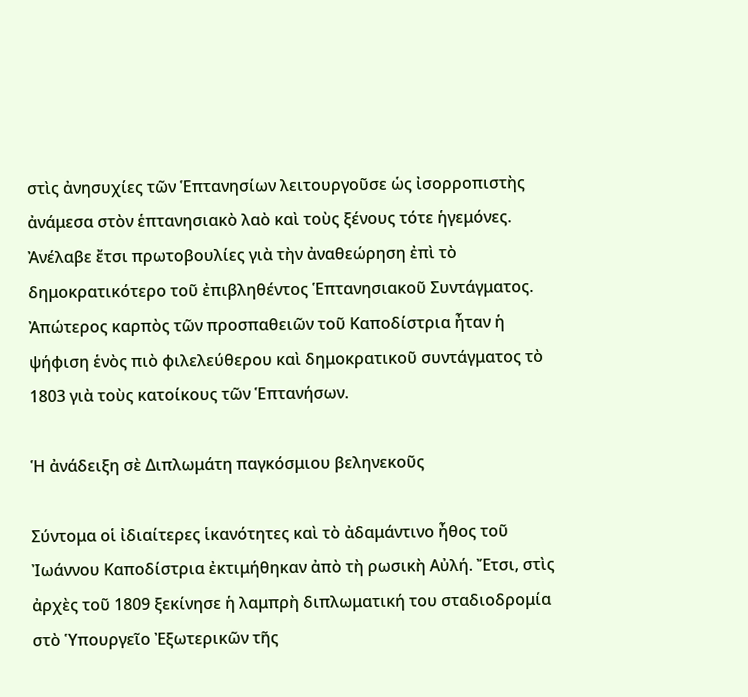στὶς ἀνησυχίες τῶν Ἑπτανησίων λειτουργοῦσε ὡς ἰσορροπιστὴς ἀνάμεσα στὸν ἑπτανησιακὸ λαὸ καὶ τοὺς ξένους τότε ἡγεμόνες. Ἀνέλαβε ἔτσι πρωτοβουλίες γιὰ τὴν ἀναθεώρηση ἐπὶ τὸ δημοκρατικότερο τοῦ ἐπιβληθέντος Ἑπτανησιακοῦ Συντάγματος. Ἀπώτερος καρπὸς τῶν προσπαθειῶν τοῦ Καποδίστρια ἦταν ἡ ψήφιση ἑνὸς πιὸ φιλελεύθερου καὶ δημοκρατικοῦ συντάγματος τὸ 1803 γιὰ τοὺς κατοίκους τῶν Ἑπτανήσων.

Ἡ ἀνάδειξη σὲ Διπλωμάτη παγκόσμιου βεληνεκοῦς

Σύντομα οἱ ἰδιαίτερες ἱκανότητες καὶ τὸ ἀδαμάντινο ἦθος τοῦ Ἰωάννου Καποδίστρια ἐκτιμήθηκαν ἀπὸ τὴ ρωσικὴ Αὐλή. Ἔτσι, στὶς ἀρχὲς τοῦ 1809 ξεκίνησε ἡ λαμπρὴ διπλωματική του σταδιοδρομία στὸ Ὑπουργεῖο Ἐξωτερικῶν τῆς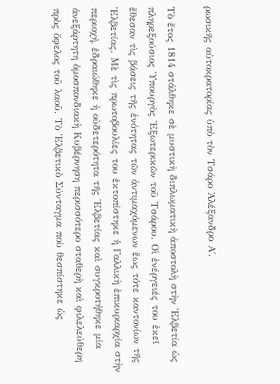ρωσικῆς αὐτοκρατορίας ὑπὸ τὸν Τσάρο Ἀλέξανδρο Α΄.

Τὸ ἔτος 1814 στάλθηκε σὲ μυστικὴ διπλωματικὴ ἀποστολὴ στὴν Ἑλβετία ὡς πληρεξούσιος Ὑπουργὸς Ἐξωτερικῶν τοῦ Τσάρου. Οἱ ἐνέργειές του ἐκεῖ ἔθεσαν τὶς βάσεις τῆς ἑνότητας τῶν ἀντιμαχόμενων ἕως τότε καντονίων τῆς Ἑλβετίας. Μὲ τὶς πρωτοβουλίες του ἐκτοπίστηκε ἡ Γαλλικὴ ἐπικυριαρχία στὴν περιοχή, ἑδραιώθηκε ἡ οὐδετερότητα τῆς Ἑλβετίας καὶ συγκροτήθηκε μία ἀνεξάρτητη ὁμοσπονδιακὴ Κυβέρνηση περισσότερο σταθερὴ καὶ φιλελεύθερη πρὸς ὄφελος τοῦ λαοῦ. Τὸ Ἑλβετικὸ Σύνταγμα ποὺ θεσπίστηκε ὡς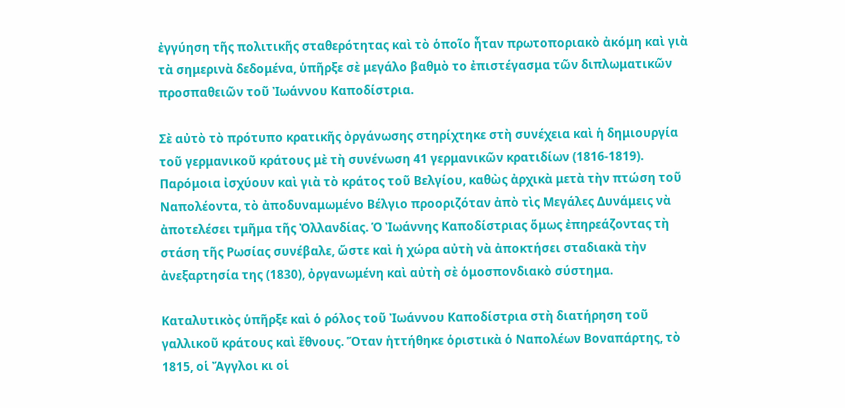ἐγγύηση τῆς πολιτικῆς σταθερότητας καὶ τὸ ὁποῖο ἦταν πρωτοποριακὸ ἀκόμη καὶ γιὰ τὰ σημερινὰ δεδομένα, ὑπῆρξε σὲ μεγάλο βαθμὸ το ἐπιστέγασμα τῶν διπλωματικῶν προσπαθειῶν τοῦ Ἰωάννου Καποδίστρια.

Σὲ αὐτὸ τὸ πρότυπο κρατικῆς ὀργάνωσης στηρίχτηκε στὴ συνέχεια καὶ ἡ δημιουργία τοῦ γερμανικοῦ κράτους μὲ τὴ συνένωση 41 γερμανικῶν κρατιδίων (1816-1819). Παρόμοια ἰσχύουν καὶ γιὰ τὸ κράτος τοῦ Βελγίου, καθὼς ἀρχικὰ μετὰ τὴν πτώση τοῦ Ναπολέοντα, τὸ ἀποδυναμωμένο Βέλγιο προοριζόταν ἀπὸ τὶς Μεγάλες Δυνάμεις νὰ ἀποτελέσει τμῆμα τῆς Ὀλλανδίας. Ὁ Ἰωάννης Καποδίστριας ὅμως ἐπηρεάζοντας τὴ στάση τῆς Ρωσίας συνέβαλε, ὥστε καὶ ἡ χώρα αὐτὴ νὰ ἀποκτήσει σταδιακὰ τὴν ἀνεξαρτησία της (1830), ὀργανωμένη καὶ αὐτὴ σὲ ὁμοσπονδιακὸ σύστημα.

Καταλυτικὸς ὑπῆρξε καὶ ὁ ρόλος τοῦ Ἰωάννου Καποδίστρια στὴ διατήρηση τοῦ γαλλικοῦ κράτους καὶ ἔθνους. Ὅταν ἡττήθηκε ὁριστικὰ ὁ Ναπολέων Βοναπάρτης, τὸ 1815, οἱ Ἄγγλοι κι οἱ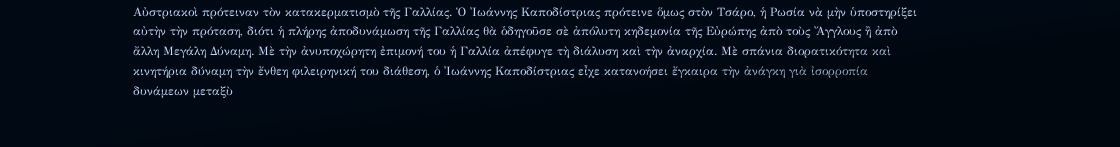Αὐστριακοὶ πρότειναν τὸν κατακερματισμὸ τῆς Γαλλίας. Ὁ Ἰωάννης Καποδίστριας πρότεινε ὅμως στὸν Τσάρο, ἡ Ρωσία νὰ μὴν ὑποστηρίξει αὐτὴν τὴν πρόταση, διότι ἡ πλήρης ἀποδυνάμωση τῆς Γαλλίας θὰ ὁδηγοῦσε σὲ ἀπόλυτη κηδεμονία τῆς Εὐρώπης ἀπὸ τοὺς Ἄγγλους ἢ ἀπὸ ἄλλη Μεγάλη Δύναμη. Μὲ τὴν ἀνυποχώρητη ἐπιμονή του ἡ Γαλλία ἀπέφυγε τὴ διάλυση καὶ τὴν ἀναρχία. Μὲ σπάνια διορατικότητα καὶ κινητήρια δύναμη τὴν ἔνθεη φιλειρηνική του διάθεση, ὁ Ἰωάννης Καποδίστριας εἶχε κατανοήσει ἔγκαιρα τὴν ἀνάγκη γιὰ ἰσορροπία δυνάμεων μεταξὺ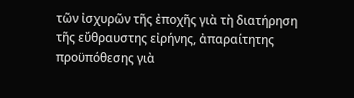τῶν ἰσχυρῶν τῆς ἐποχῆς γιὰ τὴ διατήρηση τῆς εὔθραυστης εἰρήνης, ἀπαραίτητης προϋπόθεσης γιὰ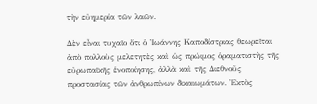τὴν εὐημερία τῶν λαῶν.

Δὲν εἶναι τυχαῖο ὅτι ὁ Ἰωάννης Καποδίστριας θεωρεῖται ἀπὸ πολλοὺς μελετητὲς καὶ ὡς πρώιμος ὁραματιστὴς τῆς εὐρωπαϊκῆς ἑνοποίησης, ἀλλὰ καὶ τῆς Διεθνοῦς προστασίας τῶν ἀνθρωπίνων δικαιωμάτων. Ἐκτὸς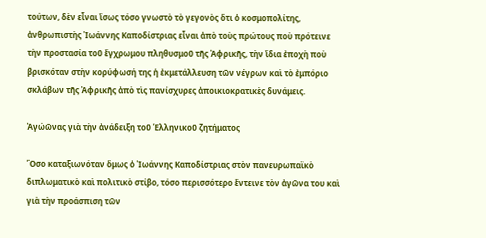τούτων, δὲν εἶναι ἴσως τόσο γνωστὸ τὸ γεγονὸς ὅτι ὁ κοσμοπολίτης, ἀνθρωπιστὴς Ἰωάννης Καποδίστριας εἶναι ἀπὸ τοὺς πρώτους ποὺ πρότεινε τὴν προστασία τοῦ ἔγχρωμου πληθυσμοῦ τῆς Ἀφρικῆς, τὴν ἴδια ἐποχὴ ποὺ βρισκόταν στὴν κορύφωσή της ἡ ἐκμετάλλευση τῶν νέγρων καὶ τὸ ἐμπόριο σκλάβων τῆς Ἀφρικῆς ἀπὸ τὶς πανίσχυρες ἀποικιοκρατικὲς δυνάμεις.

Ἀγώῶνας γιὰ τὴν ἀνάδειξη τοῦ Ἑλληνικοῦ ζητήματος

Ὅσο καταξιωνόταν ὅμως ὁ Ἰωάννης Καποδίστριας στὸν πανευρωπαϊκὸ διπλωματικὸ καὶ πολιτικὸ στίβο, τόσο περισσότερο ἔντεινε τὸν ἀγῶνα του καὶ γιὰ τὴν προάσπιση τῶν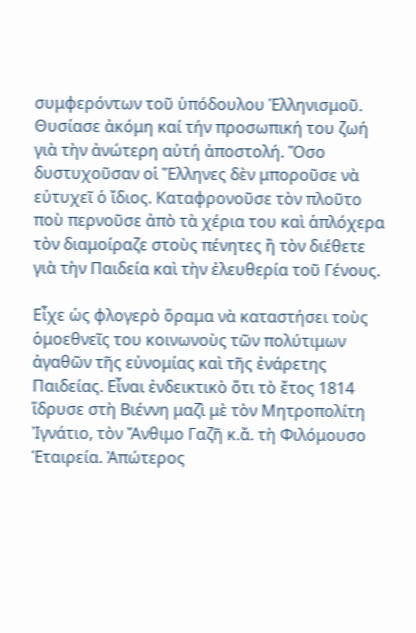συμφερόντων τοῦ ὑπόδουλου Ἑλληνισμοῦ. Θυσίασε ἀκόμη καί τήν προσωπική του ζωή γιὰ τὴν ἀνώτερη αὐτή ἀποστολή. Ὅσο δυστυχοῦσαν οἱ Ἕλληνες δὲν μποροῦσε νὰ εὐτυχεῖ ὁ ἴδιος. Καταφρονοῦσε τὸν πλοῦτο ποὺ περνοῦσε ἀπὸ τὰ χέρια του καὶ ἁπλόχερα τὸν διαμοίραζε στοὺς πένητες ἢ τὸν διέθετε γιὰ τὴν Παιδεία καὶ τὴν ἐλευθερία τοῦ Γένους.

Εἶχε ὡς φλογερὸ ὅραμα νὰ καταστήσει τοὺς ὁμοεθνεῖς του κοινωνοὺς τῶν πολύτιμων ἀγαθῶν τῆς εὐνομίας καὶ τῆς ἐνάρετης Παιδείας. Εἶναι ἐνδεικτικὸ ὅτι τὸ ἔτος 1814 ἵδρυσε στὴ Βιέννη μαζὶ μὲ τὸν Μητροπολίτη Ἰγνάτιο, τὸν Ἄνθιμο Γαζῆ κ.ἄ. τὴ Φιλόμουσο Ἑταιρεία. Ἀπώτερος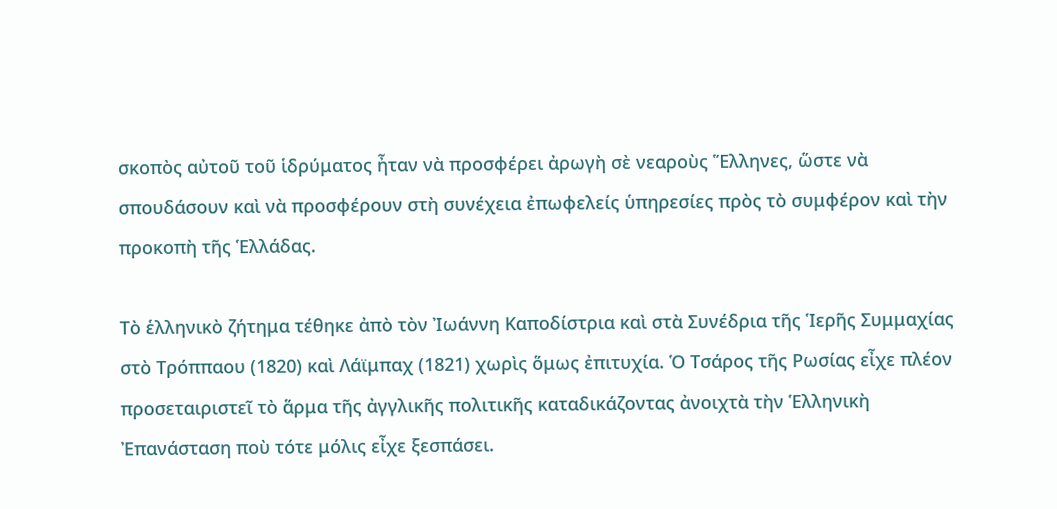σκοπὸς αὐτοῦ τοῦ ἱδρύματος ἦταν νὰ προσφέρει ἀρωγὴ σὲ νεαροὺς Ἕλληνες, ὥστε νὰ σπουδάσουν καὶ νὰ προσφέρουν στὴ συνέχεια ἐπωφελείς ὑπηρεσίες πρὸς τὸ συμφέρον καὶ τὴν προκοπὴ τῆς Ἑλλάδας.

Τὸ ἑλληνικὸ ζήτημα τέθηκε ἀπὸ τὸν Ἰωάννη Καποδίστρια καὶ στὰ Συνέδρια τῆς Ἱερῆς Συμμαχίας στὸ Τρόππαου (1820) καὶ Λάϊμπαχ (1821) χωρὶς ὅμως ἐπιτυχία. Ὁ Τσάρος τῆς Ρωσίας εἶχε πλέον προσεταιριστεῖ τὸ ἅρμα τῆς ἀγγλικῆς πολιτικῆς καταδικάζοντας ἀνοιχτὰ τὴν Ἑλληνικὴ Ἐπανάσταση ποὺ τότε μόλις εἶχε ξεσπάσει.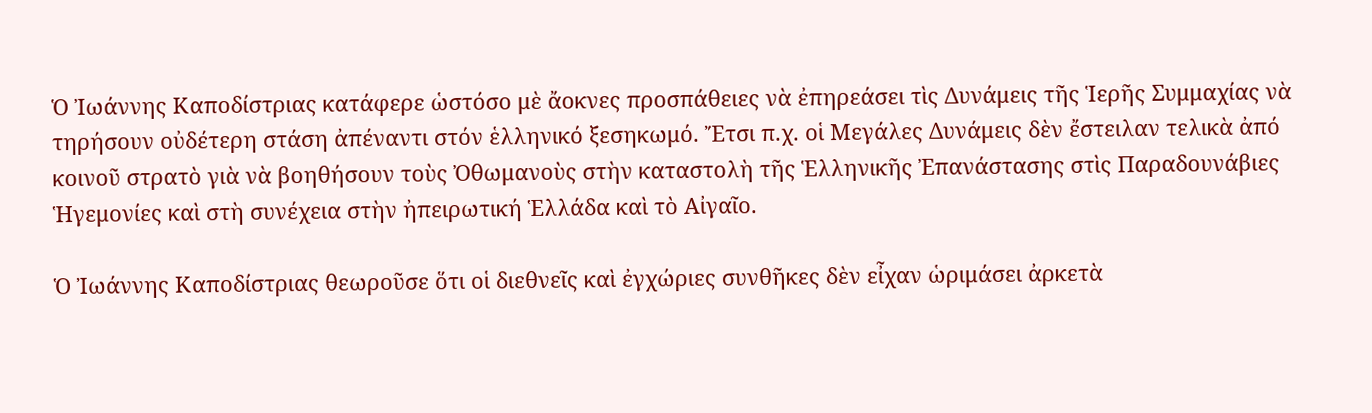Ὁ Ἰωάννης Καποδίστριας κατάφερε ὡστόσο μὲ ἄοκνες προσπάθειες νὰ ἐπηρεάσει τὶς Δυνάμεις τῆς Ἱερῆς Συμμαχίας νὰ τηρήσουν οὐδέτερη στάση ἀπέναντι στόν ἑλληνικό ξεσηκωμό. Ἔτσι π.χ. οἱ Μεγάλες Δυνάμεις δὲν ἔστειλαν τελικὰ ἀπό κοινοῦ στρατὸ γιὰ νὰ βοηθήσουν τοὺς Ὀθωμανοὺς στὴν καταστολὴ τῆς Ἑλληνικῆς Ἐπανάστασης στὶς Παραδουνάβιες Ἡγεμονίες καὶ στὴ συνέχεια στὴν ἠπειρωτική Ἑλλάδα καὶ τὸ Αἰγαῖο.

Ὁ Ἰωάννης Καποδίστριας θεωροῦσε ὅτι οἱ διεθνεῖς καὶ ἐγχώριες συνθῆκες δὲν εἶχαν ὡριμάσει ἀρκετὰ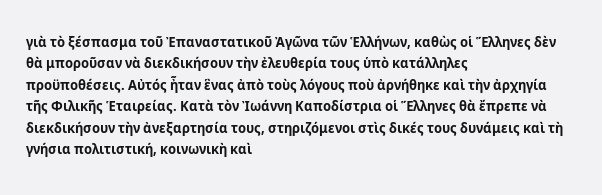γιὰ τὸ ξέσπασμα τοῦ Ἐπαναστατικοῦ Ἀγῶνα τῶν Ἑλλήνων, καθὼς οἱ Ἕλληνες δὲν θὰ μποροῦσαν νὰ διεκδικήσουν τὴν ἐλευθερία τους ὑπὸ κατάλληλες προϋποθέσεις. Αὐτός ἦταν ἓνας ἀπὸ τοὺς λόγους ποὺ ἀρνήθηκε καὶ τὴν ἀρχηγία τῆς Φιλικῆς Ἑταιρείας. Κατὰ τὸν Ἰωάννη Καποδίστρια οἱ Ἕλληνες θὰ ἔπρεπε νὰ διεκδικήσουν τὴν ἀνεξαρτησία τους, στηριζόμενοι στὶς δικές τους δυνάμεις καὶ τὴ γνήσια πολιτιστική, κοινωνικὴ καὶ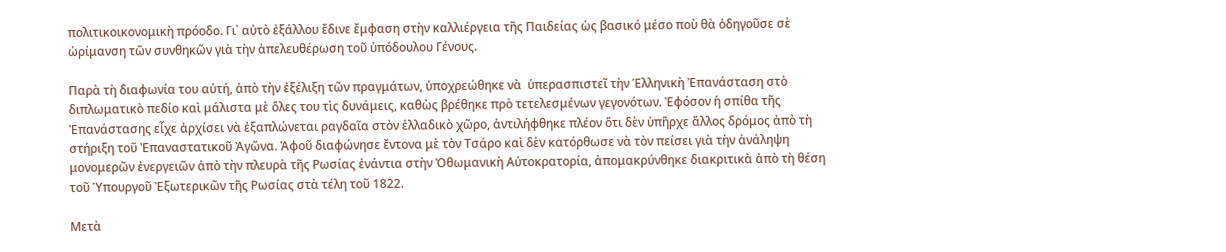πολιτικοικονομικὴ πρόοδο. Γι᾿ αὐτὸ ἐξάλλου ἔδινε ἔμφαση στὴν καλλιέργεια τῆς Παιδείας ὡς βασικό μέσο ποὺ θὰ ὁδηγοῦσε σὲ ὡρίμανση τῶν συνθηκῶν γιὰ τὴν ἀπελευθέρωση τοῦ ὑπόδουλου Γένους.

Παρὰ τὴ διαφωνία του αὐτή, ἀπὸ τὴν ἐξέλιξη τῶν πραγμάτων, ὑποχρεώθηκε νὰ  ὑπερασπιστεῖ τὴν Ἑλληνικὴ Ἐπανάσταση στὸ διπλωματικὸ πεδίο καὶ μάλιστα μὲ ὅλες του τὶς δυνάμεις, καθὼς βρέθηκε πρὸ τετελεσμένων γεγονότων. Ἐφόσον ἡ σπίθα τῆς Ἐπανάστασης εἶχε ἀρχίσει νὰ ἐξαπλώνεται ραγδαῖα στὸν ἑλλαδικὸ χῶρο, ἀντιλήφθηκε πλέον ὅτι δὲν ὑπῆρχε ἄλλος δρόμος ἀπὸ τὴ στήριξη τοῦ Ἐπαναστατικοῦ Ἀγῶνα. Ἀφοῦ διαφώνησε ἔντονα μὲ τὸν Τσάρο καὶ δὲν κατόρθωσε νὰ τὸν πείσει γιὰ τὴν ἀνάληψη μονομερῶν ἐνεργειῶν ἀπὸ τὴν πλευρὰ τῆς Ρωσίας ἐνάντια στὴν Ὀθωμανικὴ Αὐτοκρατορία, ἀπομακρύνθηκε διακριτικὰ ἀπὸ τὴ θέση τοῦ Ὑπουργοῦ Ἐξωτερικῶν τῆς Ρωσίας στὰ τέλη τοῦ 1822.

Μετὰ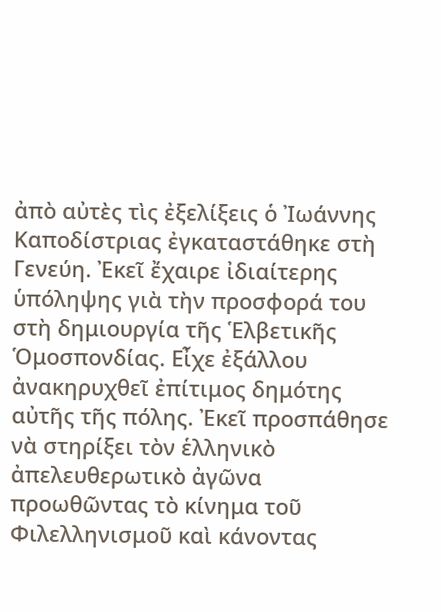ἀπὸ αὐτὲς τὶς ἐξελίξεις ὁ Ἰωάννης Καποδίστριας ἐγκαταστάθηκε στὴ Γενεύη. Ἐκεῖ ἔχαιρε ἰδιαίτερης ὑπόληψης γιὰ τὴν προσφορά του στὴ δημιουργία τῆς Ἑλβετικῆς Ὁμοσπονδίας. Εἶχε ἐξάλλου ἀνακηρυχθεῖ ἐπίτιμος δημότης αὐτῆς τῆς πόλης. Ἐκεῖ προσπάθησε νὰ στηρίξει τὸν ἑλληνικὸ ἀπελευθερωτικὸ ἀγῶνα προωθῶντας τὸ κίνημα τοῦ Φιλελληνισμοῦ καὶ κάνοντας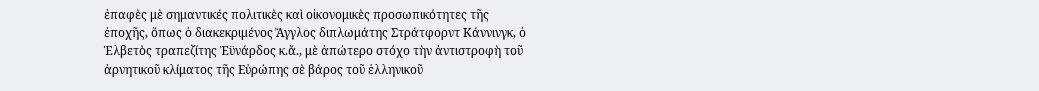ἐπαφὲς μὲ σημαντικές πολιτικὲς καὶ οἰκονομικὲς προσωπικότητες τῆς ἐποχῆς, ὅπως ὁ διακεκριμένος Ἄγγλος διπλωμάτης Στράτφορντ Κάννινγκ, ὁ Ἑλβετὸς τραπεζίτης Ἐϋνάρδος κ.ἄ., μὲ ἀπώτερο στόχο τὴν ἀντιστροφὴ τοῦ ἀρνητικοῦ κλίματος τῆς Εὐρώπης σὲ βάρος τοῦ ἑλληνικοῦ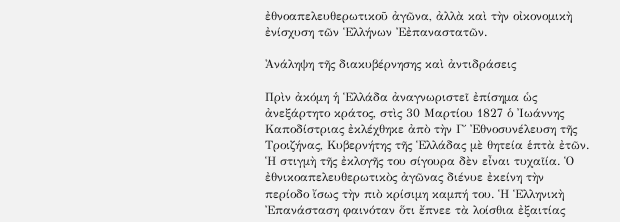ἐθνοαπελευθερωτικοῦ ἀγῶνα, ἀλλὰ καὶ τὴν οἰκονομικὴ ἐνίσχυση τῶν Ἑλλήνων Ἐἐπαναστατῶν.

Ἀνάληψη τῆς διακυβέρνησης καὶ ἀντιδράσεις

Πρὶν ἀκόμη ἡ Ἑλλάδα ἀναγνωριστεῖ ἐπίσημα ὡς ἀνεξάρτητο κράτος, στὶς 30 Μαρτίου 1827 ὁ Ἰωάννης Καποδίστριας ἐκλέχθηκε ἀπὸ τὴν Γ΄ Ἐθνοσυνέλευση τῆς Τροιζήνας, Κυβερνήτης τῆς Ἑλλάδας μὲ θητεία ἑπτὰ ἐτῶν. Ἡ στιγμὴ τῆς ἐκλογῆς του σίγουρα δὲν εἶναι τυχαῖία. Ὁ ἐθνικοαπελευθερωτικὸς ἀγῶνας διένυε ἐκείνη τὴν περίοδο ἴσως τὴν πιὸ κρίσιμη καμπή του. Ἡ Ἑλληνικὴ Ἐπανάσταση φαινόταν ὅτι ἔπνεε τὰ λοίσθια ἐξαιτίας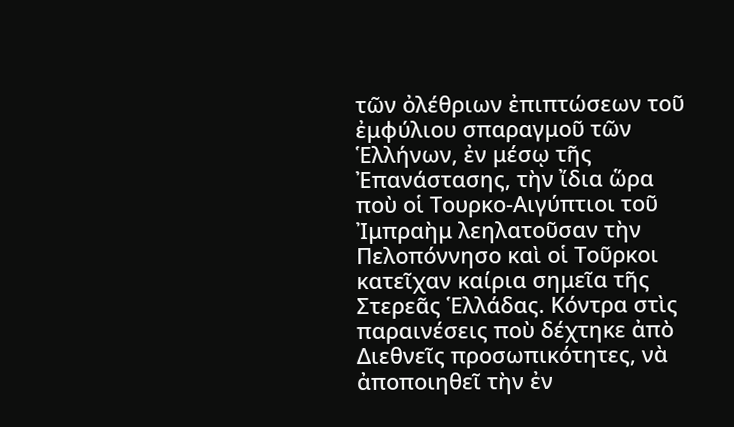τῶν ὀλέθριων ἐπιπτώσεων τοῦ ἐμφύλιου σπαραγμοῦ τῶν Ἑλλήνων, ἐν μέσῳ τῆς Ἐπανάστασης, τὴν ἴδια ὥρα ποὺ οἱ Τουρκο-Αιγύπτιοι τοῦ Ἰμπραὴμ λεηλατοῦσαν τὴν Πελοπόννησο καὶ οἱ Τοῦρκοι κατεῖχαν καίρια σημεῖα τῆς Στερεᾶς Ἑλλάδας. Κόντρα στὶς παραινέσεις ποὺ δέχτηκε ἀπὸ Διεθνεῖς προσωπικότητες, νὰ ἀποποιηθεῖ τὴν ἐν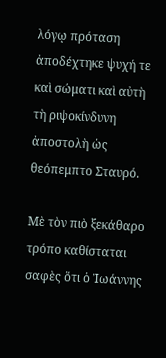λόγῳ πρόταση ἀποδέχτηκε ψυχή τε καὶ σώματι καὶ αὐτὴ τὴ ριψοκίνδυνη ἀποστολὴ ὡς θεόπεμπτο Σταυρό.

Μὲ τὸν πιὸ ξεκάθαρο τρόπο καθίσταται σαφὲς ὅτι ὁ Ἰωάννης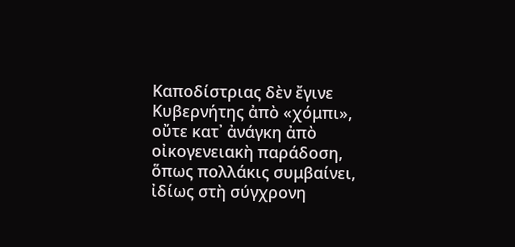Καποδίστριας δὲν ἔγινε Κυβερνήτης ἀπὸ «χόμπι», οὔτε κατ᾿ ἀνάγκη ἀπὸ οἰκογενειακὴ παράδοση, ὅπως πολλάκις συμβαίνει, ἰδίως στὴ σύγχρονη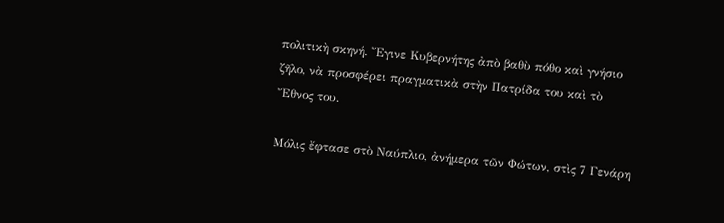πολιτικὴ σκηνή. Ἔγινε Κυβερνήτης ἀπὸ βαθὺ πόθο καὶ γνήσιο ζῆλο, νὰ προσφέρει πραγματικὰ στὴν Πατρίδα του καὶ τὸ Ἔθνος του.

Μόλις ἔφτασε στὸ Ναύπλιο, ἀνήμερα τῶν Φώτων, στὶς 7 Γενάρη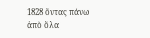1828 ὄντας πάνω ἀπὸ ὅλα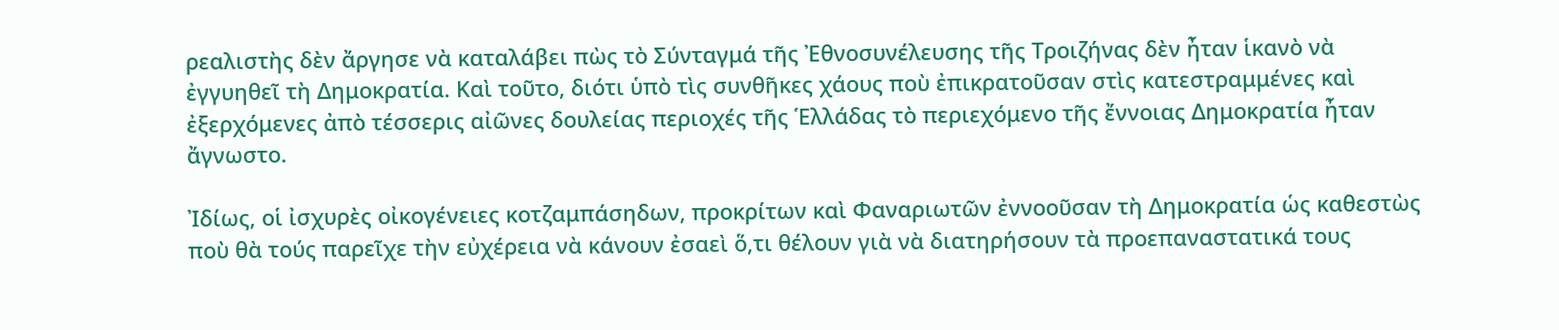ρεαλιστὴς δὲν ἄργησε νὰ καταλάβει πὼς τὸ Σύνταγμά τῆς Ἐθνοσυνέλευσης τῆς Τροιζήνας δὲν ἦταν ἱκανὸ νὰ ἐγγυηθεῖ τὴ Δημοκρατία. Καὶ τοῦτο, διότι ὑπὸ τὶς συνθῆκες χάους ποὺ ἐπικρατοῦσαν στὶς κατεστραμμένες καὶ ἐξερχόμενες ἀπὸ τέσσερις αἰῶνες δουλείας περιοχές τῆς Ἑλλάδας τὸ περιεχόμενο τῆς ἔννοιας Δημοκρατία ἦταν ἄγνωστο.

Ἰδίως, οἱ ἰσχυρὲς οἰκογένειες κοτζαμπάσηδων, προκρίτων καὶ Φαναριωτῶν ἐννοοῦσαν τὴ Δημοκρατία ὡς καθεστὼς ποὺ θὰ τούς παρεῖχε τὴν εὐχέρεια νὰ κάνουν ἐσαεὶ ὅ,τι θέλουν γιὰ νὰ διατηρήσουν τὰ προεπαναστατικά τους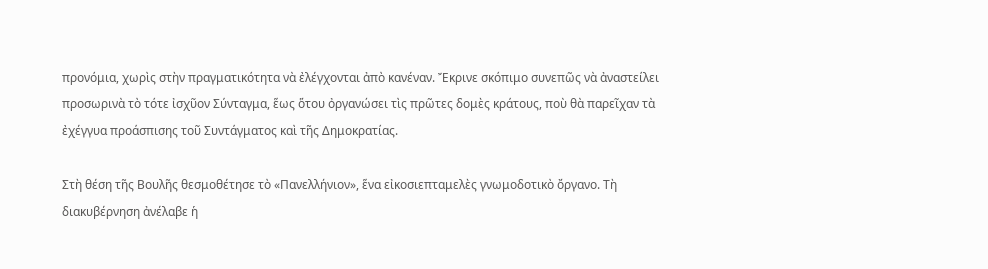προνόμια, χωρὶς στὴν πραγματικότητα νὰ ἐλέγχονται ἀπὸ κανέναν. Ἔκρινε σκόπιμο συνεπῶς νὰ ἀναστείλει προσωρινὰ τὸ τότε ἰσχῦον Σύνταγμα, ἕως ὅτου ὀργανώσει τὶς πρῶτες δομὲς κράτους, ποὺ θὰ παρεῖχαν τὰ ἐχέγγυα προάσπισης τοῦ Συντάγματος καὶ τῆς Δημοκρατίας.

Στὴ θέση τῆς Βουλῆς θεσμοθέτησε τὸ «Πανελλήνιον», ἕνα εἰκοσιεπταμελὲς γνωμοδοτικὸ ὄργανο. Τὴ διακυβέρνηση ἀνέλαβε ἡ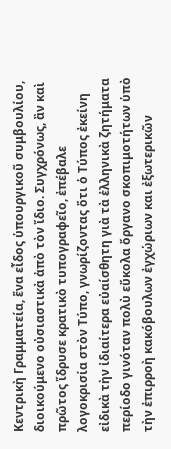Κεντρικὴ Γραμματεία, ἕνα εἶδος ὑπουργικοῦ συμβουλίου, διοικούμενο οὐσιαστικὰ ἀπὸ τὸν ἴδιο. Συγχρόνως, ἂν καὶ πρῶτος ἵδρυσε κρατικὸ τυπογραφεῖο, ἐπέβαλε λογοκρισία στὸν Τύπο, γνωρίζοντας ὅτι ὁ Τύπος ἐκείνη εἰδικὰ τὴν ἰδιαίτερα εὐαίσθητη γιὰ τὰ ἑλληνικὰ ζητήματα περίοδο γινόταν πολὺ εὔκολα ὄργανο σκοπιμοτήτων ὑπὸ τὴν ἐπιρροὴ κακόβουλων ἐγχώριων και ἐξωτερικῶν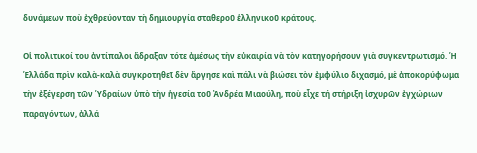δυνάμεων ποὺ ἐχθρεύονταν τὴ δημιουργία σταθεροῦ ἑλληνικοῦ κράτους.

Οἱ πολιτικοί του ἀντίπαλοι ἄδραξαν τότε ἀμέσως τὴν εὐκαιρία νὰ τὸν κατηγορήσουν γιὰ συγκεντρωτισμό. Ἡ Ἑλλάδα πρὶν καλὰ-καλὰ συγκροτηθεῖ δὲν ἄργησε καὶ πάλι νὰ βιώσει τὸν ἐμφύλιο διχασμό, μὲ ἀποκορύφωμα τὴν ἐξέγερση τῶν Ὑδραίων ὑπὸ τὴν ἡγεσία τοῦ Ἀνδρέα Μιαούλη, ποὺ εἶχε τή στήριξη ἰσχυρῶν ἐγχώριων παραγόντων, ἀλλά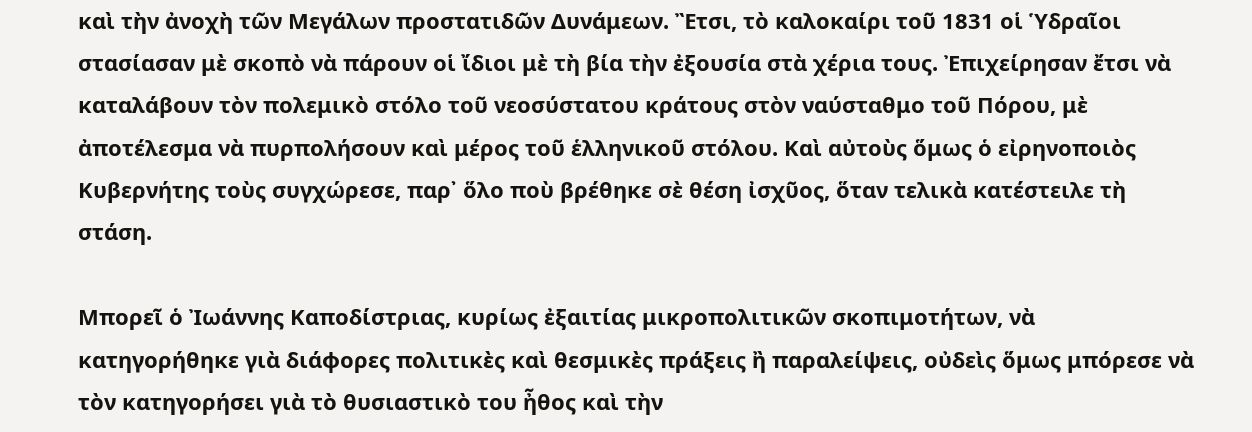καὶ τὴν ἀνοχὴ τῶν Μεγάλων προστατιδῶν Δυνάμεων. Ἒτσι, τὸ καλοκαίρι τοῦ 1831 οἱ Ὑδραῖοι στασίασαν μὲ σκοπὸ νὰ πάρουν οἱ ἴδιοι μὲ τὴ βία τὴν ἐξουσία στὰ χέρια τους. Ἐπιχείρησαν ἔτσι νὰ καταλάβουν τὸν πολεμικὸ στόλο τοῦ νεοσύστατου κράτους στὸν ναύσταθμο τοῦ Πόρου, μὲ ἀποτέλεσμα νὰ πυρπολήσουν καὶ μέρος τοῦ ἑλληνικοῦ στόλου. Καὶ αὐτοὺς ὅμως ὁ εἰρηνοποιὸς Κυβερνήτης τοὺς συγχώρεσε, παρ᾿ ὅλο ποὺ βρέθηκε σὲ θέση ἰσχῦος, ὅταν τελικὰ κατέστειλε τὴ στάση.

Μπορεῖ ὁ Ἰωάννης Καποδίστριας, κυρίως ἐξαιτίας μικροπολιτικῶν σκοπιμοτήτων, νὰ κατηγορήθηκε γιὰ διάφορες πολιτικὲς καὶ θεσμικὲς πράξεις ἢ παραλείψεις, οὐδεὶς ὅμως μπόρεσε νὰ τὸν κατηγορήσει γιὰ τὸ θυσιαστικὸ του ἦθος καὶ τὴν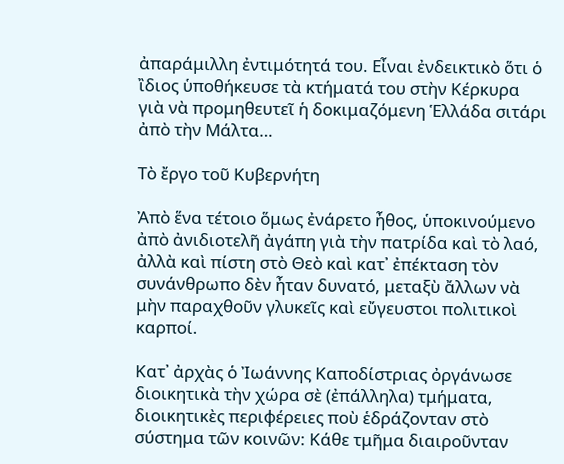ἀπαράμιλλη ἐντιμότητά του. Εἶναι ἐνδεικτικὸ ὅτι ὁ ἲδιος ὑποθήκευσε τὰ κτήματά του στὴν Κέρκυρα γιὰ νὰ προμηθευτεῖ ἡ δοκιμαζόμενη Ἑλλάδα σιτάρι ἀπὸ τὴν Μάλτα…

Τὸ ἔργο τοῦ Κυβερνήτη

Ἀπὸ ἕνα τέτοιο ὅμως ἐνάρετο ἦθος, ὑποκινούμενο ἀπὸ ἀνιδιοτελῆ ἀγάπη γιὰ τὴν πατρίδα καὶ τὸ λαό, ἀλλὰ καὶ πίστη στὸ Θεὸ καὶ κατ᾿ ἐπέκταση τὸν συνάνθρωπο δὲν ἦταν δυνατό, μεταξὺ ἄλλων νὰ μὴν παραχθοῦν γλυκεῖς καὶ εὔγευστοι πολιτικοὶ καρποί.

Κατ᾿ ἀρχὰς ὁ Ἰωάννης Καποδίστριας ὀργάνωσε διοικητικὰ τὴν χώρα σὲ (ἐπάλληλα) τμήματα, διοικητικὲς περιφέρειες ποὺ ἑδράζονταν στὸ σύστημα τῶν κοινῶν: Κάθε τμῆμα διαιροῦνταν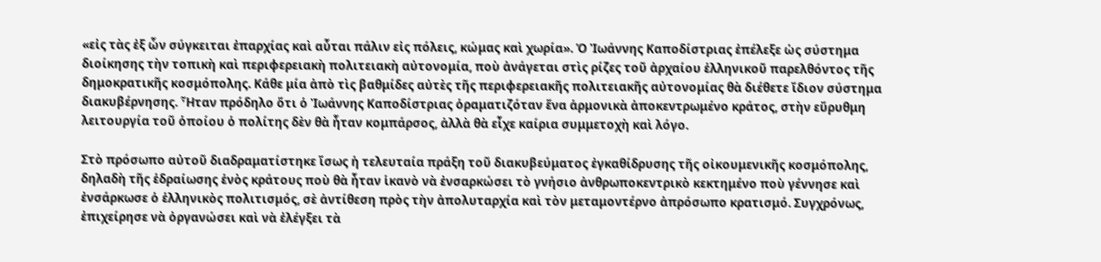«εἰς τὰς ἐξ ὧν σύγκειται ἐπαρχίας καὶ αὗται πάλιν εἰς πόλεις, κώμας καὶ χωρία». Ὁ Ἰωάννης Καποδίστριας ἐπέλεξε ὡς σύστημα διοίκησης τὴν τοπικὴ καὶ περιφερειακὴ πολιτειακὴ αὐτονομία, ποὺ ἀνάγεται στὶς ρίζες τοῦ ἀρχαίου ἑλληνικοῦ παρελθόντος τῆς δημοκρατικῆς κοσμόπολης. Κάθε μία ἀπὸ τὶς βαθμίδες αὐτὲς τῆς περιφερειακῆς πολιτειακῆς αὐτονομίας θὰ διέθετε ἴδιον σύστημα διακυβέρνησης. Ἦταν πρόδηλο ὅτι ὁ Ἰωάννης Καποδίστριας ὁραματιζόταν ἕνα ἁρμονικὰ ἀποκεντρωμένο κράτος, στὴν εὔρυθμη λειτουργία τοῦ ὁποίου ὁ πολίτης δὲν θὰ ἦταν κομπάρσος, ἀλλὰ θὰ εἶχε καίρια συμμετοχὴ καὶ λόγο.

Στὸ πρόσωπο αὐτοῦ διαδραματίστηκε ἴσως ἡ τελευταία πράξη τοῦ διακυβεύματος ἐγκαθίδρυσης τῆς οἰκουμενικῆς κοσμόπολης, δηλαδὴ τῆς ἑδραίωσης ἑνὸς κράτους ποὺ θὰ ἦταν ἱκανὸ νὰ ἐνσαρκώσει τὸ γνήσιο ἀνθρωποκεντρικὸ κεκτημένο ποὺ γέννησε καὶ ἐνσάρκωσε ὁ ἑλληνικὸς πολιτισμός, σὲ ἀντίθεση πρὸς τὴν ἀπολυταρχία καὶ τὸν μεταμοντέρνο ἀπρόσωπο κρατισμό. Συγχρόνως, ἐπιχείρησε νὰ ὀργανώσει καὶ νὰ ἐλέγξει τὰ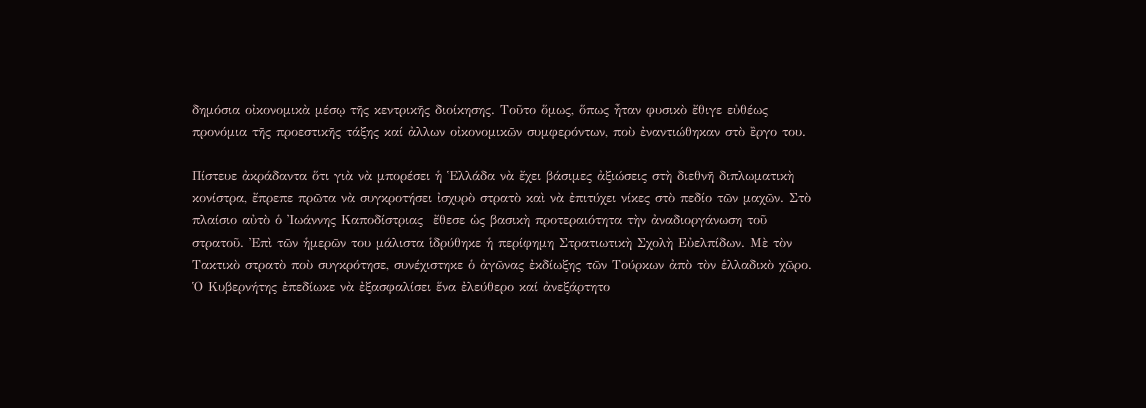δημόσια οἰκονομικὰ μέσῳ τῆς κεντρικῆς διοίκησης. Τοῦτο ὅμως, ὅπως ἦταν φυσικὸ ἔθιγε εὐθέως προνόμια τῆς προεστικῆς τάξης καί ἀλλων οἰκονομικῶν συμφερόντων, ποὺ ἐναντιώθηκαν στὸ ἒργο του.

Πίστευε ἀκράδαντα ὅτι γιὰ νὰ μπορέσει ἡ Ἑλλάδα νὰ ἔχει βάσιμες ἀξιώσεις στὴ διεθνῆ διπλωματικὴ κονίστρα, ἔπρεπε πρῶτα νὰ συγκροτήσει ἰσχυρὸ στρατὸ καὶ νὰ ἐπιτύχει νίκες στὸ πεδίο τῶν μαχῶν. Στὸ πλαίσιο αὐτὸ ὁ Ἰωάννης Καποδίστριας  ἔθεσε ὡς βασικὴ προτεραιότητα τὴν ἀναδιοργάνωση τοῦ στρατοῦ. Ἐπὶ τῶν ἡμερῶν του μάλιστα ἱδρύθηκε ἡ περίφημη Στρατιωτικὴ Σχολὴ Εὐελπίδων. Μὲ τὸν Τακτικὸ στρατὸ ποὺ συγκρότησε, συνέχιστηκε ὁ ἀγῶνας ἐκδίωξης τῶν Τούρκων ἀπὸ τὸν ἑλλαδικὸ χῶρο. Ὁ Κυβερνήτης ἐπεδίωκε νὰ ἐξασφαλίσει ἕνα ἐλεύθερο καί ἀνεξάρτητο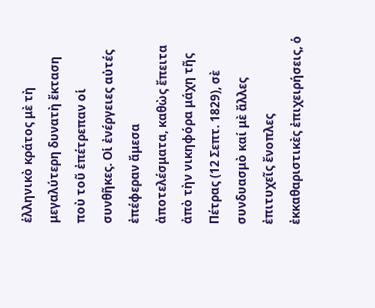ἑλληνικὸ κράτος μὲ τὴ μεγαλύτερη δυνατὴ ἔκταση ποὺ τοῦ ἐπέτρεπαν οἱ συνθῆκες. Οἱ ἐνέργειες αὐτές ἐπέφεραν ἄμεσα ἀποτελέσματα, καθὼς ἔπειτα ἀπὸ τὴν νικηφόρα μάχη τῆς Πέτρας (12 Σεπτ. 1829), σὲ συνδυασμὸ καί μὲ ἄλλες ἐπιτυχεῖς ἔνοπλες ἐκκαθαριστικὲς ἐπιχειρήσεις, ὁ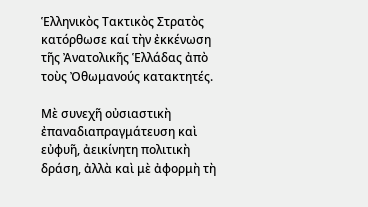Ἑλληνικὸς Τακτικὸς Στρατὸς κατόρθωσε καί τὴν ἐκκένωση τῆς Ἀνατολικῆς Ἑλλάδας ἀπὸ τοὺς Ὀθωμανούς κατακτητές.

Μὲ συνεχῆ οὐσιαστικὴ ἐπαναδιαπραγμάτευση καὶ εὐφυῆ, ἀεικίνητη πολιτικὴ δράση, ἀλλὰ καὶ μὲ ἀφορμὴ τὴ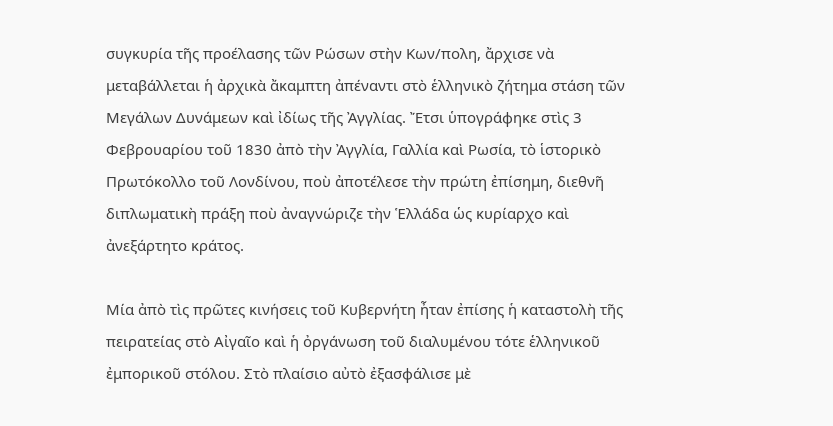συγκυρία τῆς προέλασης τῶν Ρώσων στὴν Κων/πολη, ἄρχισε νὰ μεταβάλλεται ἡ ἀρχικὰ ἄκαμπτη ἀπέναντι στὸ ἑλληνικὸ ζήτημα στάση τῶν Μεγάλων Δυνάμεων καὶ ἰδίως τῆς Ἀγγλίας. Ἔτσι ὑπογράφηκε στὶς 3 Φεβρουαρίου τοῦ 1830 ἀπὸ τὴν Ἀγγλία, Γαλλία καὶ Ρωσία, τὸ ἱστορικὸ Πρωτόκολλο τοῦ Λονδίνου, ποὺ ἀποτέλεσε τὴν πρώτη ἐπίσημη, διεθνῆ διπλωματικὴ πράξη ποὺ ἀναγνώριζε τὴν Ἑλλάδα ὡς κυρίαρχο καὶ ἀνεξάρτητο κράτος.

Μία ἀπὸ τὶς πρῶτες κινήσεις τοῦ Κυβερνήτη ἦταν ἐπίσης ἡ καταστολὴ τῆς πειρατείας στὸ Αἰγαῖο καὶ ἡ ὀργάνωση τοῦ διαλυμένου τότε ἑλληνικοῦ ἐμπορικοῦ στόλου. Στὸ πλαίσιο αὐτὸ ἐξασφάλισε μὲ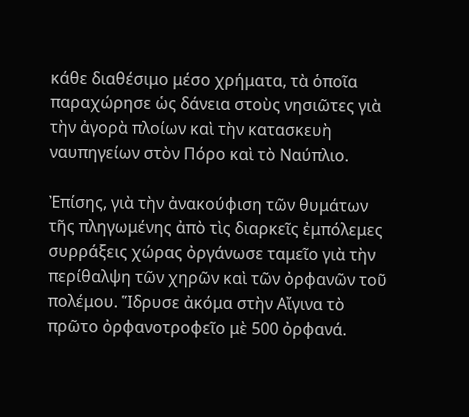κάθε διαθέσιμο μέσο χρήματα, τὰ ὁποῖα παραχώρησε ὡς δάνεια στοὺς νησιῶτες γιὰ τὴν ἀγορὰ πλοίων καὶ τὴν κατασκευὴ ναυπηγείων στὸν Πόρο καὶ τὸ Ναύπλιο.

Ἐπίσης, γιὰ τὴν ἀνακούφιση τῶν θυμάτων τῆς πληγωμένης ἀπὸ τὶς διαρκεῖς ἐμπόλεμες συρράξεις χώρας ὀργάνωσε ταμεῖο γιὰ τὴν περίθαλψη τῶν χηρῶν καὶ τῶν ὀρφανῶν τοῦ πολέμου. Ἵδρυσε ἀκόμα στὴν Αἴγινα τὸ πρῶτο ὀρφανοτροφεῖο μὲ 500 ὀρφανά.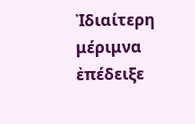Ἰδιαίτερη μέριμνα ἐπέδειξε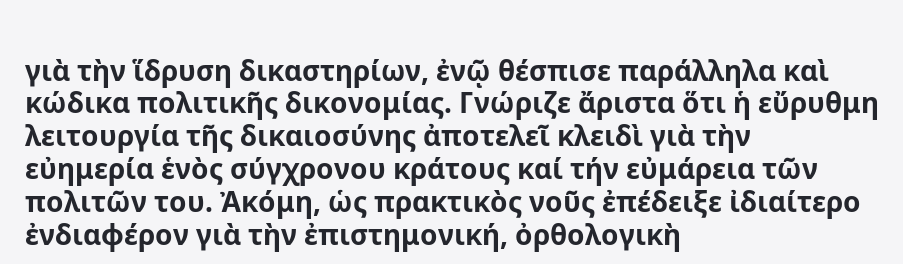γιὰ τὴν ἵδρυση δικαστηρίων, ἐνῷ θέσπισε παράλληλα καὶ κώδικα πολιτικῆς δικονομίας. Γνώριζε ἄριστα ὅτι ἡ εὔρυθμη λειτουργία τῆς δικαιοσύνης ἀποτελεῖ κλειδὶ γιὰ τὴν εὐημερία ἑνὸς σύγχρονου κράτους καί τήν εὐμάρεια τῶν πολιτῶν του. Ἀκόμη, ὡς πρακτικὸς νοῦς ἐπέδειξε ἰδιαίτερο ἐνδιαφέρον γιὰ τὴν ἐπιστημονική, ὀρθολογικὴ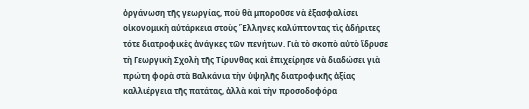ὀργάνωση τῆς γεωργίας, ποὺ θὰ μποροῦσε νὰ ἐξασφαλίσει οἰκονομικὴ αὐτάρκεια στοὺς Ἕλληνες καλύπτοντας τὶς ἀδήριτες τότε διατροφικὲς ἀνάγκες τῶν πενήτων. Γιὰ τὸ σκοπὸ αὐτὸ ἵδρυσε τὴ Γεωργικὴ Σχολὴ τῆς Τίρυνθας καὶ ἐπιχείρησε νὰ διαδώσει γιὰ πρώτη φορὰ στὰ Βαλκάνια τὴν ὑψηλῆς διατροφικῆς ἀξίας καλλιέργεια τῆς πατάτας, ἀλλὰ καὶ τὴν προσοδοφόρα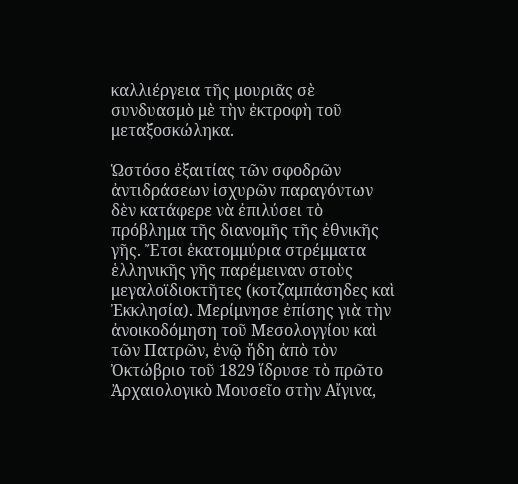καλλιέργεια τῆς μουριᾶς σὲ συνδυασμὸ μὲ τὴν ἐκτροφὴ τοῦ μεταξοσκώληκα.

Ὡστόσο ἐξαιτίας τῶν σφοδρῶν ἀντιδράσεων ἰσχυρῶν παραγόντων δὲν κατάφερε νὰ ἐπιλύσει τὸ πρόβλημα τῆς διανομῆς τῆς ἐθνικῆς γῆς. Ἔτσι ἑκατομμύρια στρέμματα ἑλληνικῆς γῆς παρέμειναν στοὺς μεγαλοϊδιοκτῆτες (κοτζαμπάσηδες καὶ Ἐκκλησία). Μερίμνησε ἐπίσης γιὰ τὴν ἀνοικοδόμηση τοῦ Μεσολογγίου καὶ τῶν Πατρῶν, ἐνῷ ἤδη ἀπὸ τὸν Ὀκτώβριο τοῦ 1829 ἵδρυσε τὸ πρῶτο Ἀρχαιολογικὸ Μουσεῖο στὴν Αἴγινα,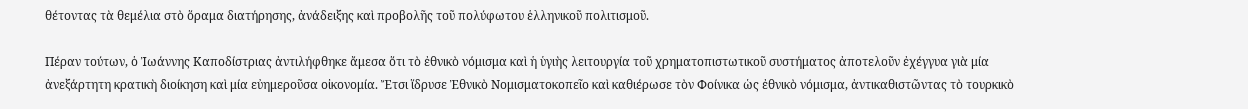θέτοντας τὰ θεμέλια στὸ ὅραμα διατήρησης, ἀνάδειξης καὶ προβολῆς τοῦ πολύφωτου ἑλληνικοῦ πολιτισμοῦ.

Πέραν τούτων, ὁ Ἰωάννης Καποδίστριας ἀντιλήφθηκε ἄμεσα ὅτι τὸ ἐθνικὸ νόμισμα καὶ ἡ ὑγιὴς λειτουργία τοῦ χρηματοπιστωτικοῦ συστήματος ἀποτελοῦν ἐχέγγυα γιὰ μία ἀνεξάρτητη κρατικὴ διοίκηση καὶ μία εὐημεροῦσα οἰκονομία. Ἔτσι ἵδρυσε Ἐθνικὸ Νομισματοκοπεῖο καὶ καθιέρωσε τὸν Φοίνικα ὡς ἐθνικὸ νόμισμα, ἀντικαθιστῶντας τὸ τουρκικὸ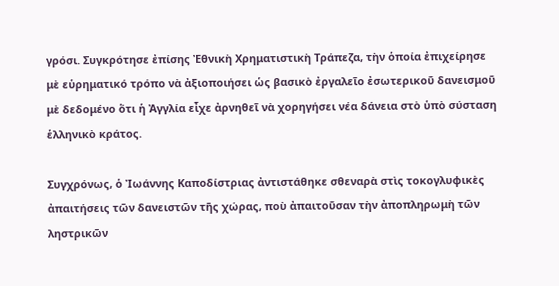γρόσι. Συγκρότησε ἐπίσης Ἐθνικὴ Χρηματιστικὴ Τράπεζα, τὴν ὁποία ἐπιχείρησε μὲ εὑρηματικό τρόπο νὰ ἀξιοποιήσει ὡς βασικὸ ἐργαλεῖο ἐσωτερικοῦ δανεισμοῦ μὲ δεδομένο ὅτι ἡ Ἀγγλία εἶχε ἀρνηθεῖ νὰ χορηγήσει νέα δάνεια στὸ ὑπὸ σύσταση ἑλληνικὸ κράτος.

Συγχρόνως, ὁ Ἰωάννης Καποδίστριας ἀντιστάθηκε σθεναρὰ στὶς τοκογλυφικὲς ἀπαιτήσεις τῶν δανειστῶν τῆς χώρας, ποὺ ἀπαιτοῦσαν τὴν ἀποπληρωμὴ τῶν ληστρικῶν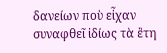δανείων ποὺ εἶχαν συναφθεῖ ἰδίως τὰ ἒτη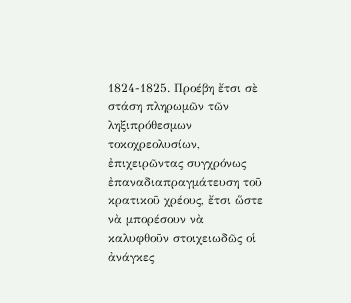1824-1825. Προέβη ἔτσι σὲ στάση πληρωμῶν τῶν ληξιπρόθεσμων τοκοχρεολυσίων, ἐπιχειρῶντας συγχρόνως ἐπαναδιαπραγμάτευση τοῦ κρατικοῦ χρέους, ἔτσι ὥστε νὰ μπορέσουν νὰ καλυφθοῦν στοιχειωδῶς οἱ ἀνάγκες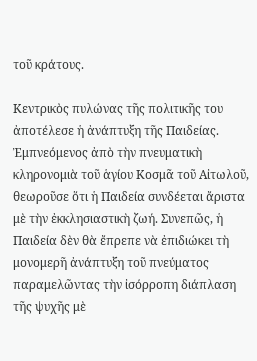τοῦ κράτους.

Κεντρικὸς πυλώνας τῆς πολιτικῆς του ἀποτέλεσε ἡ ἀνάπτυξη τῆς Παιδείας. Ἐμπνεόμενος ἀπὸ τὴν πνευματικὴ κληρονομιὰ τοῦ ἁγίου Κοσμᾶ τοῦ Αἰτωλοῦ, θεωροῦσε ὅτι ἡ Παιδεία συνδέεται ἄριστα μὲ τὴν ἐκκλησιαστικὴ ζωή. Συνεπῶς, ἡ Παιδεία δὲν θὰ ἔπρεπε νὰ ἐπιδιώκει τὴ μονομερῆ ἀνάπτυξη τοῦ πνεύματος παραμελῶντας τὴν ἰσόρροπη διάπλαση τῆς ψυχῆς μὲ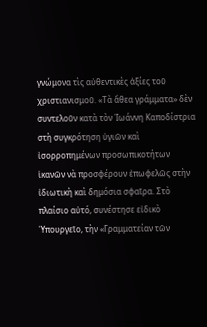γνώμονα τὶς αὐθεντικὲς ἀξίες τοῦ χριστιανισμοῦ. «Τὰ ἄθεα γράμματα» δὲν συντελοῦν κατὰ τὸν Ἰωάννη Καποδίστρια στὴ συγκρότηση ὑγιῶν καὶ ἰσορροπημένων προσωπικοτήτων ἱκανῶν νὰ προσφέρουν ἐπωφελῶς στὴν ἰδιωτικὴ καὶ δημόσια σφαῖρα. Στὸ πλαίσιο αὐτό, συνέστησε εἰδικὸ Ὑπουργεῖο, τὴν «Γραμματείαν τῶν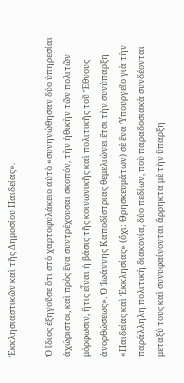Ἐκκλησιαστικῶν καὶ τῆς Δημοσίου Παιδείας».

Ὁ ἴδιος ἐξηγοῦσε ὅτι στὸ χαρτοφυλάκειο αὐτὸ «συνηνώθησαν δύο ὑπηρεσίαι ἀχώριστοι, καὶ πρὸς ἕνα συντρέχουσαι σκοπόν, τὴν ἠθικὴν τῶν πολιτῶν μόρφωσιν, ἥτις εἶναι ἡ βάσις τῆς κοινωνικῆς καὶ πολιτικῆς τοῦ Ἔθνους ἀνορθώσεως». Ὁ Ἰωάννης Καποδίστριας θεμελιώνει ἔτσι τὴν συνύπαρξη «Παιδείας καὶ Ἐκκλησίας» (ὄχι: Θρησκευμάτων) σὲ ἕνα Ὑπουργεῖο γιὰ τὴν παράλληλη πολιτικὴ διακονία, δύο πεδίων, ποὺ παραδοσιακὰ συνδέονται μεταξύ τους καὶ συνυφαίνονται ἄρρηκτα μὲ τὴν ὕπαρξη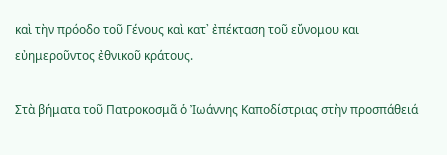καὶ τὴν πρόοδο τοῦ Γένους καὶ κατ᾿ ἐπέκταση τοῦ εὔνομου και εὐημεροῦντος ἐθνικοῦ κράτους.

Στὰ βήματα τοῦ Πατροκοσμᾶ ὁ Ἰωάννης Καποδίστριας στὴν προσπάθειά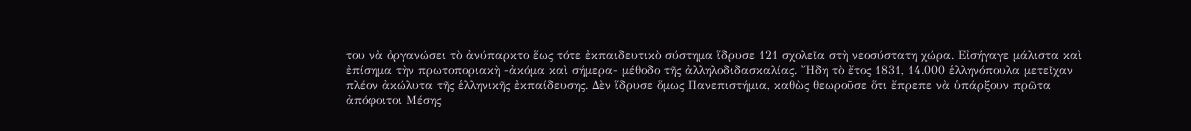του νὰ ὀργανώσει τὸ ἀνύπαρκτο ἕως τότε ἐκπαιδευτικὸ σύστημα ἵδρυσε 121 σχολεῖα στὴ νεοσύστατη χώρα. Εἰσήγαγε μάλιστα καὶ ἐπίσημα τὴν πρωτοποριακὴ -ἀκόμα καὶ σήμερα- μέθοδο τῆς ἀλληλοδιδασκαλίας. Ἤδη τὸ ἔτος 1831, 14.000 ἑλληνόπουλα μετεῖχαν πλέον ἀκώλυτα τῆς ἑλληνικῆς ἐκπαίδευσης. Δὲν ἵδρυσε ὅμως Πανεπιστήμια, καθὼς θεωροῦσε ὅτι ἔπρεπε νὰ ὑπάρξουν πρῶτα ἀπόφοιτοι Μέσης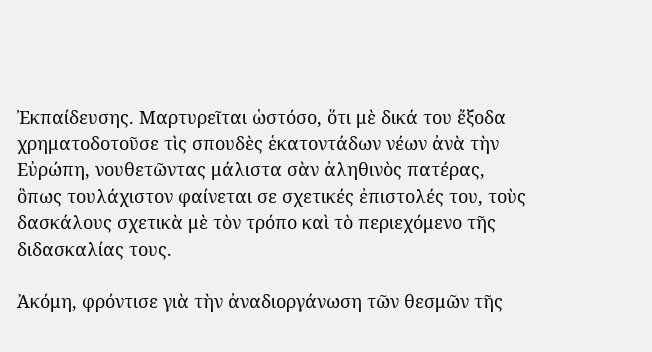Ἐκπαίδευσης. Μαρτυρεῖται ὡστόσο, ὅτι μὲ δικά του ἔξοδα χρηματοδοτοῦσε τὶς σπουδὲς ἑκατοντάδων νέων ἀνὰ τὴν Εὐρώπη, νουθετῶντας μάλιστα σὰν ἀληθινὸς πατέρας, ὃπως τουλάχιστον φαίνεται σε σχετικές ἐπιστολές του, τοὺς δασκάλους σχετικὰ μὲ τὸν τρόπο καὶ τὸ περιεχόμενο τῆς διδασκαλίας τους.

Ἀκόμη, φρόντισε γιὰ τὴν ἀναδιοργάνωση τῶν θεσμῶν τῆς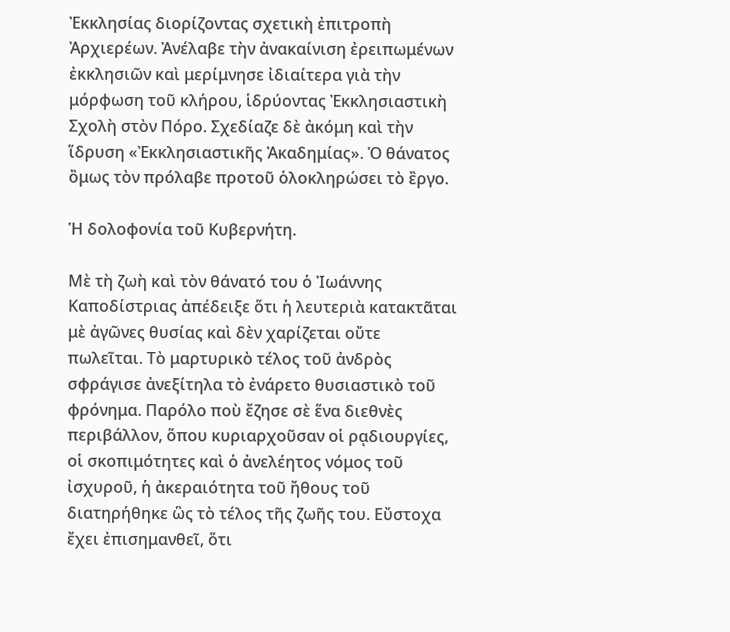Ἐκκλησίας διορίζοντας σχετικὴ ἐπιτροπὴ Ἀρχιερέων. Ἀνέλαβε τὴν ἀνακαίνιση ἐρειπωμένων ἐκκλησιῶν καὶ μερίμνησε ἰδιαίτερα γιὰ τὴν μόρφωση τοῦ κλήρου, ἱδρύοντας Ἐκκλησιαστικὴ Σχολὴ στὸν Πόρο. Σχεδίαζε δὲ ἀκόμη καὶ τὴν ἵδρυση «Ἐκκλησιαστικῆς Ἀκαδημίας». Ὁ θάνατος ὂμως τὸν πρόλαβε προτοῦ ὁλοκληρώσει τὸ ἒργο.

Ἡ δολοφονία τοῦ Κυβερνήτη.

Μὲ τὴ ζωὴ καὶ τὸν θάνατό του ὁ Ἰωάννης Καποδίστριας ἀπέδειξε ὅτι ἡ λευτεριὰ κατακτᾶται μὲ ἀγῶνες θυσίας καὶ δὲν χαρίζεται οὔτε πωλεῖται. Τὸ μαρτυρικὸ τέλος τοῦ ἀνδρὸς σφράγισε ἀνεξίτηλα τὸ ἐνάρετο θυσιαστικὸ τοῦ φρόνημα. Παρόλο ποὺ ἔζησε σὲ ἕνα διεθνὲς περιβάλλον, ὅπου κυριαρχοῦσαν οἱ ρᾳδιουργίες, οἱ σκοπιμότητες καὶ ὁ ἀνελέητος νόμος τοῦ ἰσχυροῦ, ἡ ἀκεραιότητα τοῦ ἤθους τοῦ διατηρήθηκε ὣς τὸ τέλος τῆς ζωῆς του. Εὔστοχα ἔχει ἐπισημανθεῖ, ὅτι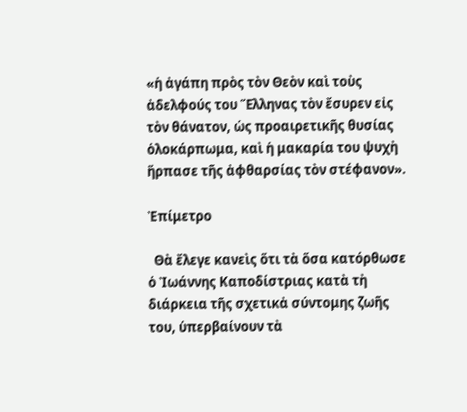«ἡ ἀγάπη πρὸς τὸν Θεὸν καὶ τοὺς ἀδελφούς του Ἕλληνας τὸν ἔσυρεν εἰς τὸν θάνατον, ὡς προαιρετικῆς θυσίας ὁλοκάρπωμα, καὶ ἡ μακαρία του ψυχὴ ἥρπασε τῆς ἀφθαρσίας τὸν στέφανον».

Ἐπίμετρο

  Θὰ ἔλεγε κανεὶς ὅτι τὰ ὅσα κατόρθωσε ὁ Ἰωάννης Καποδίστριας κατὰ τὴ διάρκεια τῆς σχετικἀ σύντομης ζωῆς του, ὑπερβαίνουν τὰ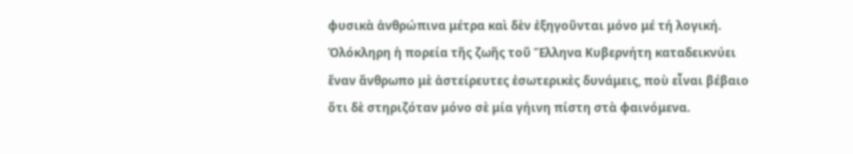φυσικὰ ἀνθρώπινα μέτρα καὶ δὲν ἐξηγοῦνται μόνο μέ τή λογική. Ὁλόκληρη ἡ πορεία τῆς ζωῆς τοῦ Ἕλληνα Κυβερνήτη καταδεικνύει ἕναν ἄνθρωπο μὲ ἀστείρευτες ἐσωτερικὲς δυνάμεις, ποὺ εἶναι βέβαιο ὅτι δὲ στηριζόταν μόνο σὲ μία γήινη πίστη στὰ φαινόμενα.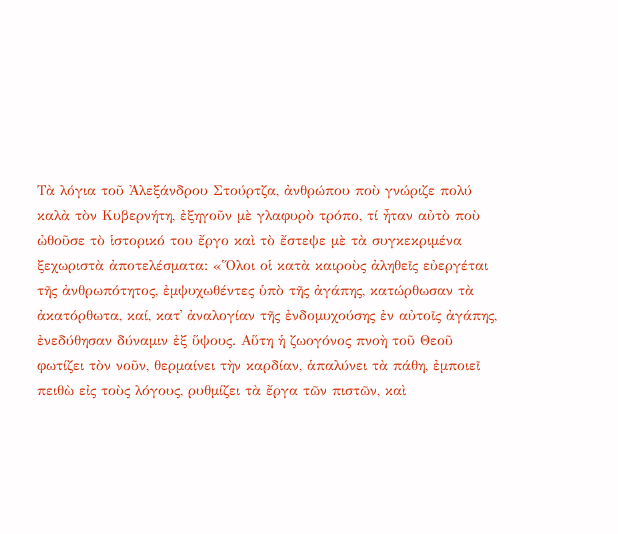Τὰ λόγια τοῦ Ἀλεξάνδρου Στούρτζα, ἀνθρώπου ποὺ γνώριζε πολύ καλὰ τὸν Κυβερνήτη, ἐξηγοῦν μὲ γλαφυρὸ τρόπο, τί ἦταν αὐτὸ ποὺ ὠθοῦσε τὸ ἱστορικό του ἔργο καὶ τὸ ἔστεψε μὲ τὰ συγκεκριμένα ξεχωριστὰ ἀποτελέσματα: «Ὅλοι οἱ κατὰ καιροὺς ἀληθεῖς εὐεργέται τῆς ἀνθρωπότητος, ἐμψυχωθέντες ὑπὸ τῆς ἀγάπης, κατώρθωσαν τὰ ἀκατόρθωτα, καί, κατ᾿ ἀναλογίαν τῆς ἐνδομυχούσης ἐν αὐτοῖς ἀγάπης, ἐνεδύθησαν δύναμιν ἐξ ὕψους. Αὕτη ἡ ζωογόνος πνοὴ τοῦ Θεοῦ φωτίζει τὸν νοῦν, θερμαίνει τὴν καρδίαν, ἁπαλύνει τὰ πάθη, ἐμποιεῖ πειθὼ εἰς τοὺς λόγους, ρυθμίζει τὰ ἔργα τῶν πιστῶν, καὶ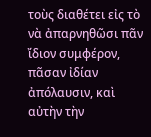τοὺς διαθέτει εἰς τὸ νὰ ἀπαρνηθῶσι πᾶν ἴδιον συμφέρον, πᾶσαν ἰδίαν ἀπόλαυσιν, καὶ αὐτὴν τὴν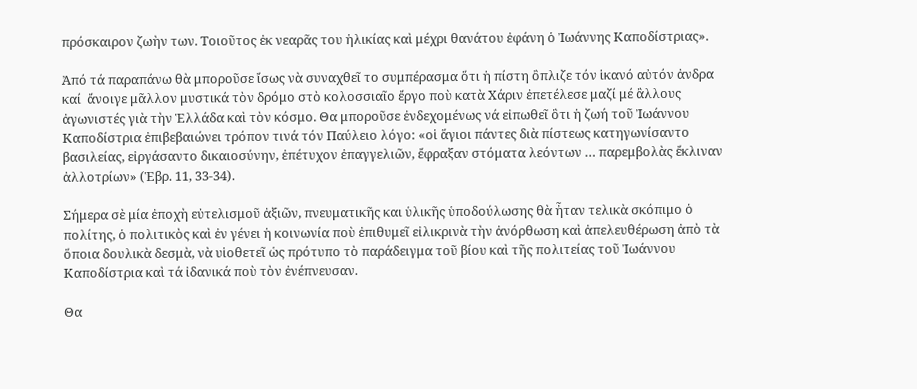πρόσκαιρον ζωὴν των. Τοιοῦτος ἐκ νεαρᾶς του ἡλικίας καὶ μέχρι θανάτου ἐφάνη ὁ Ἰωάννης Καποδίστριας».

Ἀπό τά παραπάνω θὰ μποροῦσε ἴσως νὰ συναχθεῖ το συμπέρασμα ὅτι ἡ πίστη ὂπλιζε τόν ἱκανό αὐτόν ἀνδρα καί  ἄνοιγε μᾶλλον μυστικά τὸν δρόμο στὸ κολοσσιαῖο ἔργο ποὺ κατὰ Χάριν ἐπετέλεσε μαζί μέ ἂλλους ἀγωνιστές γιὰ τὴν Ἑλλάδα καὶ τὸν κόσμο. Θα μποροῦσε ἐνδεχομένως νά εἰπωθεῖ ὃτι ἡ ζωή τοῦ Ἰωάννου Καποδίστρια ἐπιβεβαιώνει τρόπον τινά τόν Παύλειο λόγο: «οἱ ἅγιοι πάντες διὰ πίστεως κατηγωνίσαντο βασιλείας, εἰργάσαντο δικαιοσύνην, ἐπέτυχον ἐπαγγελιῶν, ἔφραξαν στόματα λεόντων … παρεμβολὰς ἔκλιναν ἀλλοτρίων» (Ἑβρ. 11, 33-34).

Σήμερα σὲ μία ἐποχὴ εὐτελισμοῦ ἀξιῶν, πνευματικῆς και ὑλικῆς ὑποδούλωσης θὰ ἦταν τελικὰ σκόπιμο ὁ πολίτης, ὁ πολιτικὸς καὶ ἐν γένει ἡ κοινωνία ποὺ ἐπιθυμεῖ εἰλικρινὰ τὴν ἀνόρθωση καὶ ἀπελευθέρωση ἀπὸ τὰ ὅποια δουλικὰ δεσμὰ, νὰ υἱοθετεῖ ὡς πρότυπο τὸ παράδειγμα τοῦ βίου καὶ τῆς πολιτείας τοῦ Ἰωάννου Καποδίστρια καὶ τά ἰδανικά ποὺ τὸν ἐνέπνευσαν.

Θα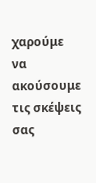χαρούμε να ακούσουμε τις σκέψεις σας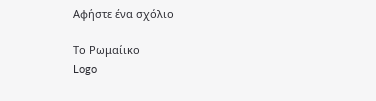Αφήστε ένα σχόλιο

Το Ρωμαίικο
Logo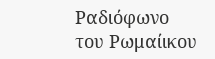Ραδιόφωνο του Ρωμαίικου